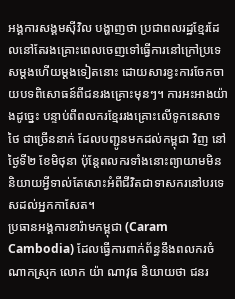អង្គការសង្គមស៊ីវិល បង្ហាញថា ប្រជាពលរដ្ឋខ្មែរដែលនៅតែរងគ្រោះពេលចេញទៅធ្វើការនៅក្រៅប្រទេសម្ដងហើយម្ដងទៀតនោះ ដោយសារខ្វះការចែកចាយបទពិសោធន៍ពីជនរងគ្រោះមុនៗ។ ការអះអាងយ៉ាងដូច្នេះ បន្ទាប់ពីពលករខ្មែររងគ្រោះលើទូកនេសាទថៃ ជាច្រើននាក់ ដែលបញ្ជូនមកដល់កម្ពុជា វិញ នៅថ្ងៃទី២ ខែមិថុនា ប៉ុន្តែពលករទាំងនោះព្យាយាមមិននិយាយអ្វីទាល់តែសោះអំពីជីវិតជាទាសករនៅបរទេសដល់អ្នកកាសែត។
ប្រធានអង្គការខារ៉ាមកម្ពុជា (Caram Cambodia) ដែលធ្វើការពាក់ព័ន្ធនឹងពលករចំណាកស្រុក លោក យ៉ា ណាវុធ និយាយថា ជនរ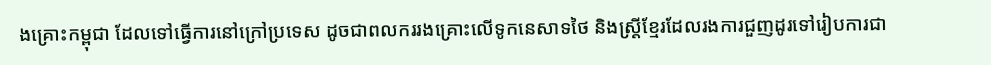ងគ្រោះកម្ពុជា ដែលទៅធ្វើការនៅក្រៅប្រទេស ដូចជាពលកររងគ្រោះលើទូកនេសាទថៃ និងស្ត្រីខ្មែរដែលរងការជួញដូរទៅរៀបការជា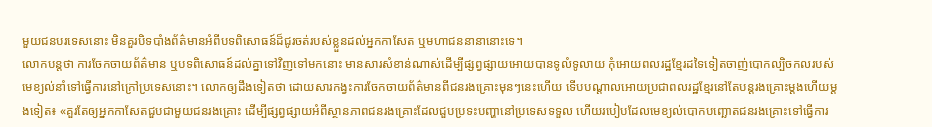មួយជនបរទេសនោះ មិនគួរបិទបាំងព័ត៌មានអំពីបទពិសោធន៍ដ៏ជូរចត់របស់ខ្លួនដល់អ្នកកាសែត ឬមហាជននានានោះទេ។
លោកបន្តថា ការចែកចាយព័ត៌មាន ឬបទពិសោធន៍ដល់គ្នាទៅវិញទៅមកនោះ មានសារសំខាន់ណាស់ដើម្បីផ្សព្វផ្សាយអោយបានទូលំទូលាយ កុំអោយពលរដ្ឋខ្មែរដទៃទៀតចាញ់បោកល្បិចកលរបស់មេខ្យល់នាំទៅធ្វើការនៅក្រៅប្រទេសនោះ។ លោកឲ្យដឹងទៀតថា ដោយសារកង្វះការចែកចាយព័ត៌មានពីជនរងគ្រោះមុនៗនេះហើយ ទើបបណ្ដាលអោយប្រជាពលរដ្ឋខ្មែរនៅតែបន្តរងគ្រោះម្ដងហើយម្ដងទៀត៖ «គួរតែឲ្យអ្នកកាសែតជួបជាមួយជនរងគ្រោះ ដើម្បីផ្សព្វផ្សាយអំពីស្ថានភាពជនរងគ្រោះដែលជួបប្រទះបញ្ហានៅប្រទេសទទួល ហើយរបៀបដែលមេខ្យល់បោកបញ្ឆោតជនរងគ្រោះទៅធ្វើការ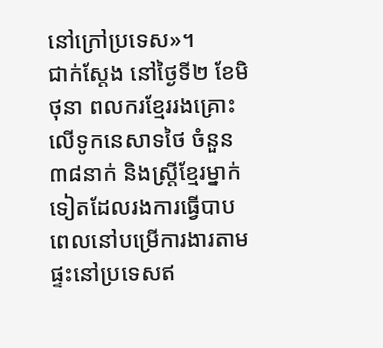នៅក្រៅប្រទេស»។
ជាក់ស្ដែង នៅថ្ងៃទី២ ខែមិថុនា ពលករខ្មែររងគ្រោះលើទូកនេសាទថៃ ចំនួន ៣៨នាក់ និងស្ត្រីខ្មែរម្នាក់ទៀតដែលរងការធ្វើបាបពេលនៅបម្រើការងារតាមផ្ទះនៅប្រទេសឥ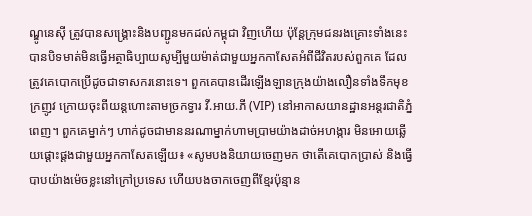ណ្ឌូនេស៊ី ត្រូវបានសង្គ្រោះនិងបញ្ជូនមកដល់កម្ពុជា វិញហើយ ប៉ុន្តែក្រុមជនរងគ្រោះទាំងនេះបានបិទមាត់មិនធ្វើអត្ថាធិប្បាយសូម្បីមួយម៉ាត់ជាមួយអ្នកកាសែតអំពីជីវិតរបស់ពួកគេ ដែលត្រូវគេបោកប្រើដូចជាទាសករនោះទេ។ ពួកគេបានដើរឡើងឡានក្រុងយ៉ាងលឿនទាំងទឹកមុខក្រញូវ ក្រោយចុះពីយន្តហោះតាមច្រកទ្វារ វី.អាយ.ភី (VIP) នៅអាកាសយានដ្ឋានអន្តរជាតិភ្នំពេញ។ ពួកគេម្នាក់ៗ ហាក់ដូចជាមាននរណាម្នាក់ហាមប្រាមយ៉ាងដាច់អហង្ការ មិនអោយឆ្លើយផ្ដោះផ្ដងជាមួយអ្នកកាសែតឡើយ៖ «សូមបងនិយាយចេញមក ថាតើគេបោកប្រាស់ និងធ្វើបាបយ៉ាងម៉េចខ្លះនៅក្រៅប្រទេស ហើយបងចាកចេញពីខ្មែរប៉ុន្មាន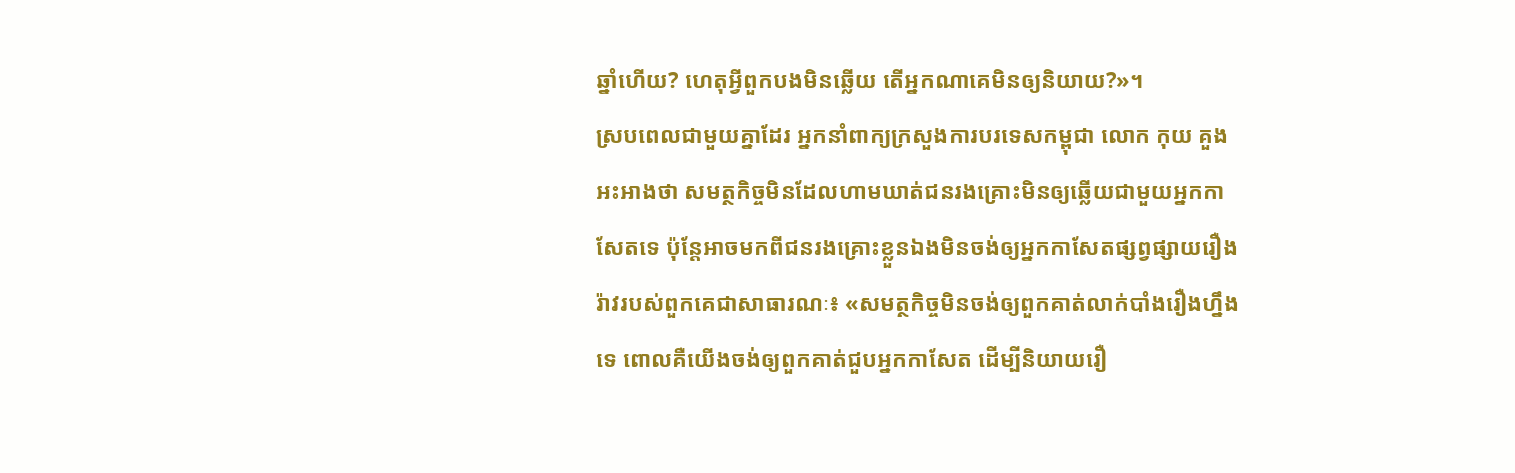ឆ្នាំហើយ? ហេតុអ្វីពួកបងមិនឆ្លើយ តើអ្នកណាគេមិនឲ្យនិយាយ?»។
ស្របពេលជាមួយគ្នាដែរ អ្នកនាំពាក្យក្រសួងការបរទេសកម្ពុជា លោក កុយ គួង អះអាងថា សមត្ថកិច្ចមិនដែលហាមឃាត់ជនរងគ្រោះមិនឲ្យឆ្លើយជាមួយអ្នកកាសែតទេ ប៉ុន្តែអាចមកពីជនរងគ្រោះខ្លួនឯងមិនចង់ឲ្យអ្នកកាសែតផ្សព្វផ្សាយរឿងរ៉ាវរបស់ពួកគេជាសាធារណៈ៖ «សមត្ថកិច្ចមិនចង់ឲ្យពួកគាត់លាក់បាំងរឿងហ្នឹងទេ ពោលគឺយើងចង់ឲ្យពួកគាត់ជួបអ្នកកាសែត ដើម្បីនិយាយរឿ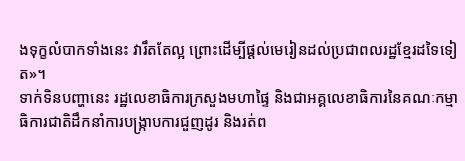ងទុក្ខលំបាកទាំងនេះ វារឹតតែល្អ ព្រោះដើម្បីផ្តល់មេរៀនដល់ប្រជាពលរដ្ឋខ្មែរដទៃទៀត»។
ទាក់ទិនបញ្ហានេះ រដ្ឋលេខាធិការក្រសួងមហាផ្ទៃ និងជាអគ្គលេខាធិការនៃគណៈកម្មាធិការជាតិដឹកនាំការបង្ក្រាបការជួញដូរ និងរត់ព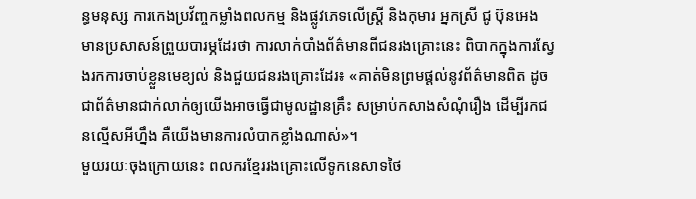ន្ធមនុស្ស ការកេងប្រវ័ញ្ចកម្លាំងពលកម្ម និងផ្លូវភេទលើស្ត្រី និងកុមារ អ្នកស្រី ជូ ប៊ុនអេង មានប្រសាសន៍ព្រួយបារម្ភដែរថា ការលាក់បាំងព័ត៌មានពីជនរងគ្រោះនេះ ពិបាកក្នុងការស្វែងរកការចាប់ខ្លួនមេខ្យល់ និងជួយជនរងគ្រោះដែរ៖ «គាត់មិនព្រមផ្តល់នូវព័ត៌មានពិត ដូចជាព័ត៌មានជាក់លាក់ឲ្យយើងអាចធ្វើជាមូលដ្ឋានគ្រឹះ សម្រាប់កសាងសំណុំរឿង ដើម្បីរកជនល្មើសអីហ្នឹង គឺយើងមានការលំបាកខ្លាំងណាស់»។
មួយរយៈចុងក្រោយនេះ ពលករខ្មែររងគ្រោះលើទូកនេសាទថៃ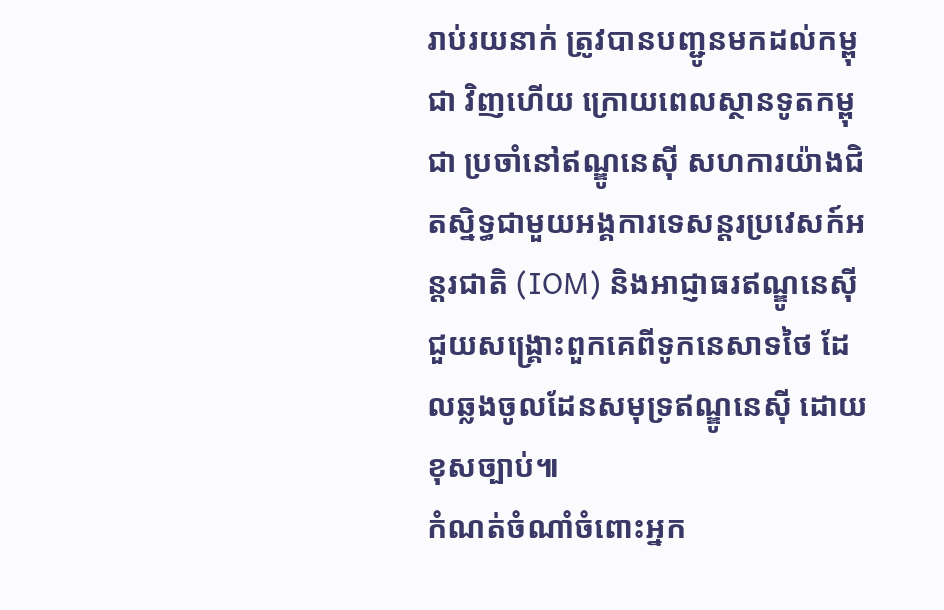រាប់រយនាក់ ត្រូវបានបញ្ជូនមកដល់កម្ពុជា វិញហើយ ក្រោយពេលស្ថានទូតកម្ពុជា ប្រចាំនៅឥណ្ឌូនេស៊ី សហការយ៉ាងជិតស្និទ្ធជាមួយអង្គការទេសន្តរប្រវេសក៍អន្តរជាតិ (IOM) និងអាជ្ញាធរឥណ្ឌូនេស៊ី ជួយសង្គ្រោះពួកគេពីទូកនេសាទថៃ ដែលឆ្លងចូលដែនសមុទ្រឥណ្ឌូនេស៊ី ដោយខុសច្បាប់៕
កំណត់ចំណាំចំពោះអ្នក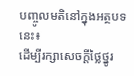បញ្ចូលមតិនៅក្នុងអត្ថបទនេះ៖
ដើម្បីរក្សាសេចក្ដីថ្លៃថ្នូរ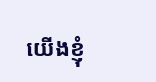យើងខ្ញុំ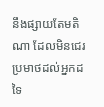នឹងផ្សាយតែមតិណា ដែលមិនជេរប្រមាថដល់អ្នកដទៃ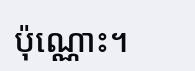ប៉ុណ្ណោះ។